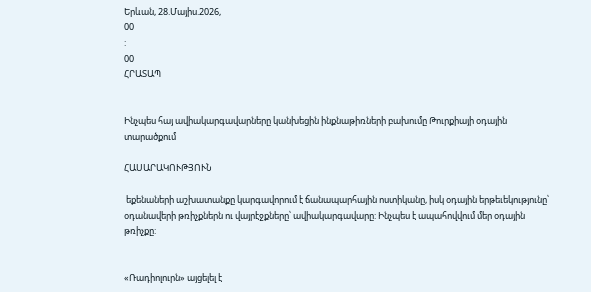Երևան, 28.Մայիս.2026,
00
:
00
ՀՐԱՏԱՊ


Ինչպես հայ ավիակարգավարները կանխեցին ինքնաթիռների բախումը Թուրքիայի օդային տարածքում

ՀԱՍԱՐԱԿՈՒԹՅՈՒՆ

 եքենաների աշխատանքը կարգավորում է ճանապարհային ոստիկանը, իսկ օդային երթեւեկությունը՝ օդանավերի թռիչքներն ու վայրէջքները՝ ավիակարգավարը: Ինչպես է ապահովվում մեր օդային թռիչքը:


«Ռադիոլուրն» այցելել է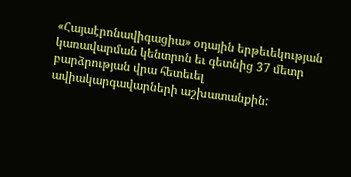«Հայաէրոնավիգացիա» օդային երթեւեկության կառավարման կենտրոն եւ գետնից 37 մետր բարձրության վրա հետեւել ավիակարգավարների աշխատանքին: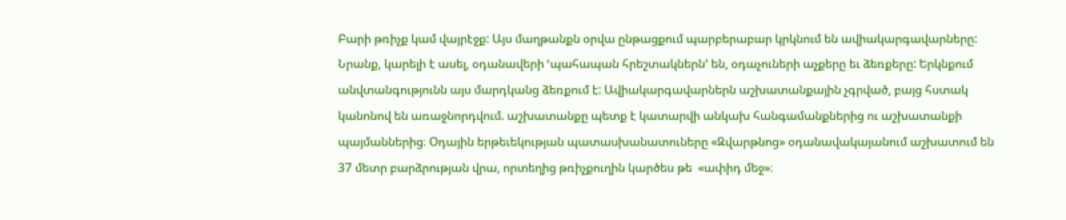Բարի թռիչք կամ վայրէջք: Այս մաղթանքն օրվա ընթացքում պարբերաբար կրկնում են ավիակարգավարները: Նրանք, կարելի է ասել, օդանավերի ՙպահապան հրեշտակներն՚ են, օդաչուների աչքերը եւ ձեռքերը: Երկնքում անվտանգությունն այս մարդկանց ձեռքում է: Ավիակարգավարներն աշխատանքային չգրված, բայց հստակ կանոնով են առաջնորդվում. աշխատանքը պետք է կատարվի անկախ հանգամանքներից ու աշխատանքի պայմաններից։ Օդային երթեւեկության պատասխանատուները «Զվարթնոց» օդանավակայանում աշխատում են 37 մետր բարձրության վրա, որտեղից թռիչքուղին կարծես թե  «ափիդ մեջ»։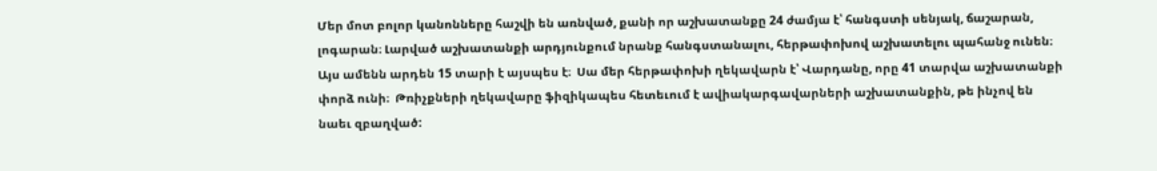Մեր մոտ բոլոր կանոնները հաշվի են առնված, քանի որ աշխատանքը 24 ժամյա է՝ հանգստի սենյակ, ճաշարան, լոգարան։ Լարված աշխատանքի արդյունքում նրանք հանգստանալու, հերթափոխով աշխատելու պահանջ ունեն։ Այս ամենն արդեն 15 տարի է այսպես է։  Սա մեր հերթափոխի ղեկավարն է՝ Վարդանը, որը 41 տարվա աշխատանքի փորձ ունի։  Թռիչքների ղեկավարը ֆիզիկապես հետեւում է ավիակարգավարների աշխատանքին, թե ինչով են նաեւ զբաղված: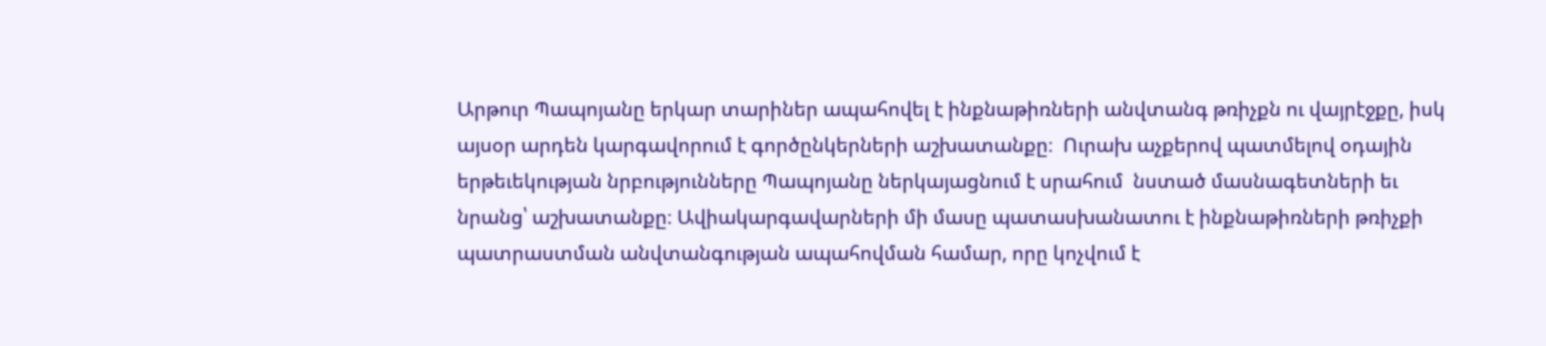Արթուր Պապոյանը երկար տարիներ ապահովել է ինքնաթիռների անվտանգ թռիչքն ու վայրէջքը, իսկ այսօր արդեն կարգավորում է գործընկերների աշխատանքը։  Ուրախ աչքերով պատմելով օդային երթեւեկության նրբությունները Պապոյանը ներկայացնում է սրահում  նստած մասնագետների եւ նրանց՝ աշխատանքը։ Ավիակարգավարների մի մասը պատասխանատու է ինքնաթիռների թռիչքի պատրաստման անվտանգության ապահովման համար, որը կոչվում է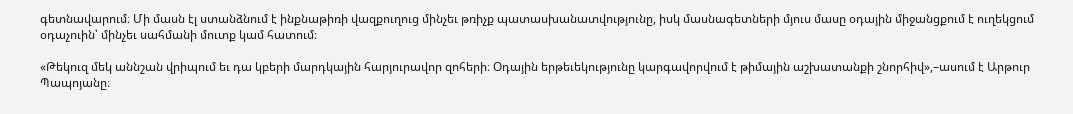գետնավարում։ Մի մասն էլ ստանձնում է ինքնաթիռի վազքուղուց մինչեւ թռիչք պատասխանատվությունը, իսկ մասնագետների մյուս մասը օդային միջանցքում է ուղեկցում օդաչուին՝ մինչեւ սահմանի մուտք կամ հատում։

«Թեկուզ մեկ աննշան վրիպում եւ դա կբերի մարդկային հարյուրավոր զոհերի։ Օդային երթեւեկությունը կարգավորվում է թիմային աշխատանքի շնորհիվ»,–ասում է Արթուր Պապոյանը։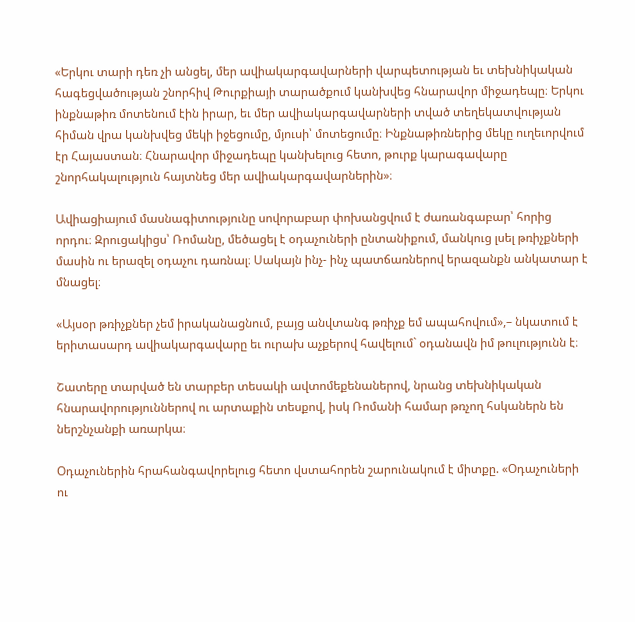«Երկու տարի դեռ չի անցել, մեր ավիակարգավարների վարպետության եւ տեխնիկական հագեցվածության շնորհիվ Թուրքիայի տարածքում կանխվեց հնարավոր միջադեպը։ Երկու ինքնաթիռ մոտենում էին իրար, եւ մեր ավիակարգավարների տված տեղեկատվության հիման վրա կանխվեց մեկի իջեցումը, մյուսի՝ մոտեցումը։ Ինքնաթիռներից մեկը ուղեւորվում էր Հայաստան։ Հնարավոր միջադեպը կանխելուց հետո, թուրք կարագավարը շնորհակալություն հայտնեց մեր ավիակարգավարներին»։

Ավիացիայում մասնագիտությունը սովորաբար փոխանցվում է ժառանգաբար՝ հորից որդու։ Զրուցակիցս՝ Ռոմանը, մեծացել է օդաչուների ընտանիքում, մանկուց լսել թռիչքների մասին ու երազել օդաչու դառնալ։ Սակայն ինչ- ինչ պատճառներով երազանքն անկատար է մնացել։

«Այսօր թռիչքներ չեմ իրականացնում, բայց անվտանգ թռիչք եմ ապահովում»,– նկատում է երիտասարդ ավիակարգավարը եւ ուրախ աչքերով հավելում` օդանավն իմ թուլությունն է։

Շատերը տարված են տարբեր տեսակի ավտոմեքենաներով, նրանց տեխնիկական հնարավորություններով ու արտաքին տեսքով, իսկ Ռոմանի համար թռչող հսկաներն են ներշնչանքի առարկա։

Օդաչուներին հրահանգավորելուց հետո վստահորեն շարունակում է միտքը. «Օդաչուների ու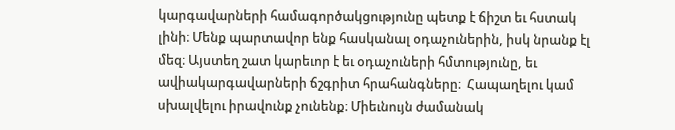կարգավարների համագործակցությունը պետք է ճիշտ եւ հստակ լինի։ Մենք պարտավոր ենք հասկանալ օդաչուներին, իսկ նրանք էլ մեզ։ Այստեղ շատ կարեւոր է եւ օդաչուների հմտությունը, եւ ավիակարգավարների ճշգրիտ հրահանգները։  Հապաղելու կամ սխալվելու իրավունք չունենք։ Միեւնույն ժամանակ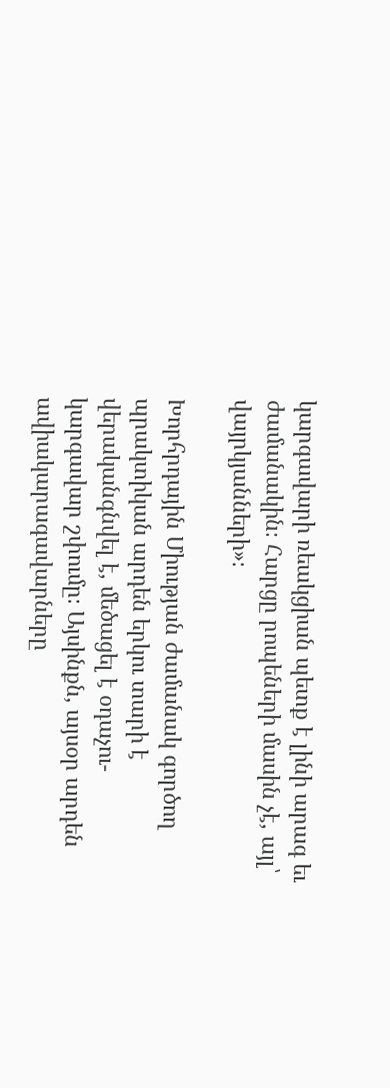կարգավարի ռեակցիան պետք է լինի արագ եւ ժամանակին։ Հարցը րոպեների մասին չէ, այլ՝ վայրկյանների»։

Խորհրդային Միության ժամանակ գործող պրակտիկան արդեն երկու տարի է վերականգնվել է, մեծացել է օդաչու- կարգավար շփումը։ Այսինքն, այսօր արդեն ավիակարագավարները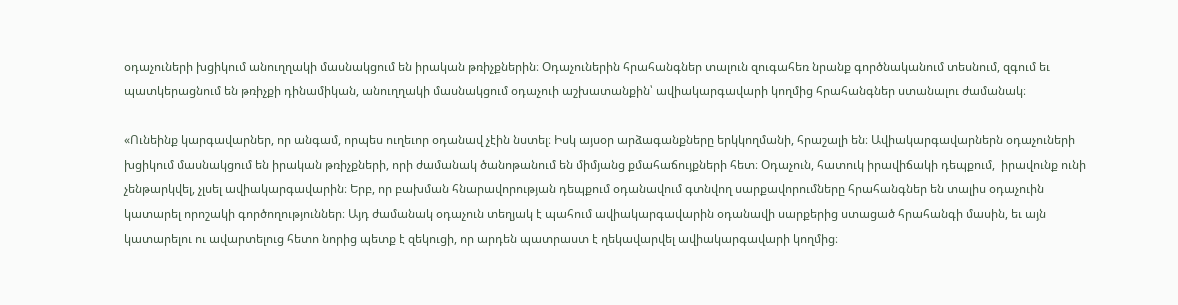օդաչուների խցիկում անուղղակի մասնակցում են իրական թռիչքներին։ Օդաչուներին հրահանգներ տալուն զուգահեռ նրանք գործնականում տեսնում, զգում եւ պատկերացնում են թռիչքի դինամիկան, անուղղակի մասնակցում օդաչուի աշխատանքին՝ ավիակարգավարի կողմից հրահանգներ ստանալու ժամանակ։

«Ունեինք կարգավարներ, որ անգամ, որպես ուղեւոր օդանավ չէին նստել։ Իսկ այսօր արձագանքները երկկողմանի, հրաշալի են։ Ավիակարգավարներն օդաչուների խցիկում մասնակցում են իրական թռիչքների, որի ժամանակ ծանոթանում են միմյանց քմահաճույքների հետ։ Օդաչուն, հատուկ իրավիճակի դեպքում,  իրավունք ունի չենթարկվել, չլսել ավիակարգավարին։ Երբ, որ բախման հնարավորության դեպքում օդանավում գտնվող սարքավորումները հրահանգներ են տալիս օդաչուին կատարել որոշակի գործողություններ։ Այդ ժամանակ օդաչուն տեղյակ է պահում ավիակարգավարին օդանավի սարքերից ստացած հրահանգի մասին, եւ այն կատարելու ու ավարտելուց հետո նորից պետք է զեկուցի, որ արդեն պատրաստ է ղեկավարվել ավիակարգավարի կողմից։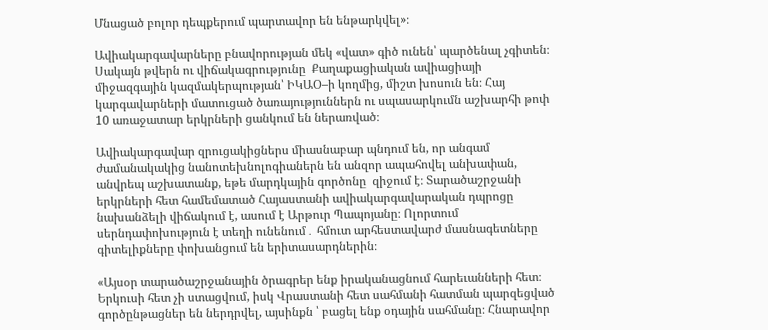Մնացած բոլոր դեպքերում պարտավոր են ենթարկվել»։

Ավիակարգավարները բնավորության մեկ «վատ» գիծ ունեն՝ պարծենալ չգիտեն։ Սակայն թվերն ու վիճակագրությունը  Քաղաքացիական ավիացիայի միջազգային կազմակերպության՝ ԻԿԱՕ–ի կողմից, միշտ խոսուն են։ Հայ կարգավարների մատուցած ծառայություններն ու սպասարկումն աշխարհի թոփ 10 առաջատար երկրների ցանկում են ներառված։

Ավիակարգավար զրուցակիցներս միասնաբար պնդում են, որ անգամ ժամանակակից նանոտեխնոլոգիաներն են անզոր ապահովել անխափան, անվրեպ աշխատանք, եթե մարդկային գործոնը  զիջում է։ Տարածաշրջանի երկրների հետ համեմատած Հայաստանի ավիակարգավարական դպրոցը նախանձելի վիճակում է, ասում է Արթուր Պապոյանը։ Ոլորտում սերնդափոխություն է տեղի ունենում․ հմուտ արհեստավարժ մասնագետները գիտելիքները փոխանցում են երիտասարդներին։

«Այսօր տարածաշրջանային ծրագրեր ենք իրականացնում հարեւանների հետ։ Երկուսի հետ չի ստացվում, իսկ Վրաստանի հետ սահմանի հատման պարզեցված գործընթացներ են ներդրվել, այսինքն ՝ բացել ենք օդային սահմանը։ Հնարավոր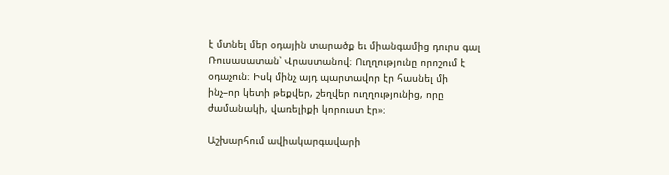է մտնել մեր օդային տարածք եւ միանգամից դուրս գալ Ռուսասատան՝ Վրաստանով։ Ուղղությունը որոշում է օդաչուն։ Իսկ մինչ այդ պարտավոր էր հասնել մի ինչ–որ կետի թեքվեր, շեղվեր ուղղությունից, որը ժամանակի, վառելիքի կորուստ էր»։

Աշխարհում ավիակարգավարի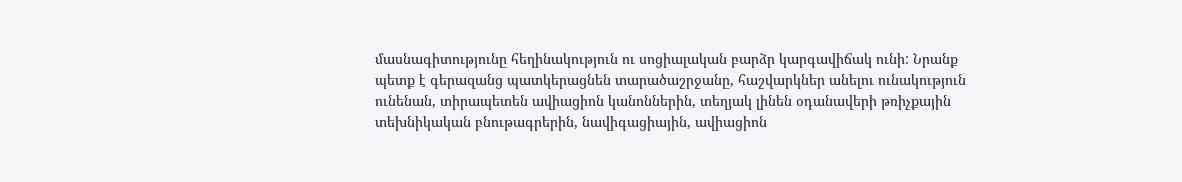մասնագիտությունը հեղինակություն ու սոցիալական բարձր կարգավիճակ ունի: Նրանք պետք է գերազանց պատկերացնեն տարածաշրջանը, հաշվարկներ անելու ունակություն ունենան, տիրապետեն ավիացիոն կանոններին, տեղյակ լինեն օդանավերի թռիչքային տեխնիկական բնութագրերին, նավիգացիային, ավիացիոն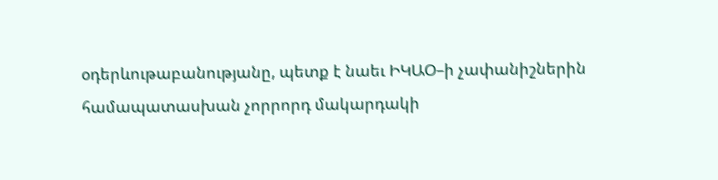օդերևութաբանությանը, պետք է նաեւ ԻԿԱՕ–ի չափանիշներին համապատասխան չորրորդ մակարդակի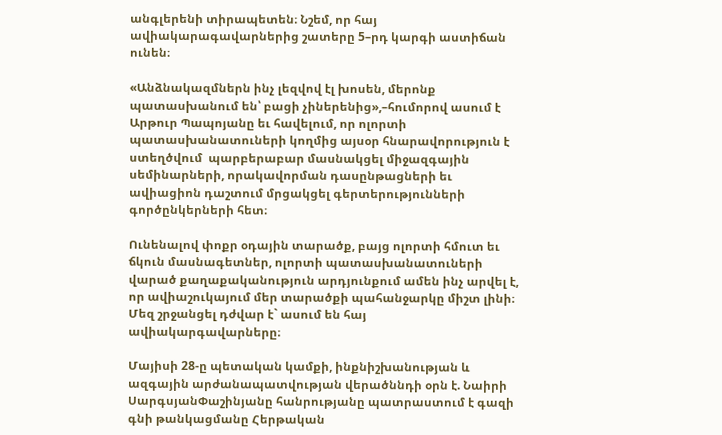անգլերենի տիրապետեն։ Նշեմ, որ հայ ավիակարագավարներից շատերը 5–րդ կարգի աստիճան ունեն։

«Անձնակազմներն ինչ լեզվով էլ խոսեն, մերոնք պատասխանում են՝ բացի չիներենից»,–հումորով ասում է Արթուր Պապոյանը եւ հավելում, որ ոլորտի պատասխանատուների կողմից այսօր հնարավորություն է ստեղծվում  պարբերաբար մասնակցել միջազգային սեմինարների, որակավորման դասընթացների եւ ավիացիոն դաշտում մրցակցել գերտերությունների գործընկերների հետ։

Ունենալով փոքր օդային տարածք, բայց ոլորտի հմուտ եւ ճկուն մասնագետներ, ոլորտի պատասխանատուների վարած քաղաքականություն արդյունքում ամեն ինչ արվել է, որ ավիաշուկայում մեր տարածքի պահանջարկը միշտ լինի։ Մեզ շրջանցել դժվար է` ասում են հայ ավիակարգավարները։

Մայիսի 28-ը պետական կամքի, ինքնիշխանության և ազգային արժանապատվության վերածննդի օրն է. Նաիրի ՍարգսյանՓաշինյանը հանրությանը պատրաստում է գազի գնի թանկացմանը Հերթական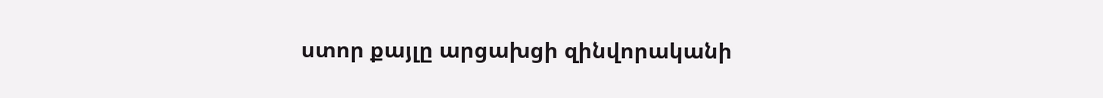ստոր քայլը արցախցի զինվորականի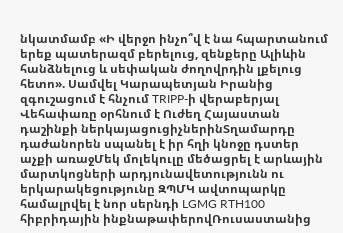նկատմամբ «Ի վերջո ինչո՞վ է նա հպարտանում երեք պատերազմ բերելուց, զենքերը Ալիևին հանձնելուց և սեփական ժողովրդին լքելուց հետո». Սամվել Կարապետյան Իրանից զգուշացում է հնչում TRIPP-ի վերաբերյալ Վեհափառը օրհնում է Ուժեղ Հայաստան դաշինքի ներկայացուցիչներինՏղամարդը դաժանորեն սպանել է իր հղի կնոջը դստեր աչքի առաջՄեկ մոլեկուլը մեծացրել է արևային մարտկոցների արդյունավետությունն ու երկարակեցությունը ԶՊՄԿ ավտոպարկը համալրվել է նոր սերնդի LGMG RTH100 հիբրիդային ինքնաթափերովՌուսաստանից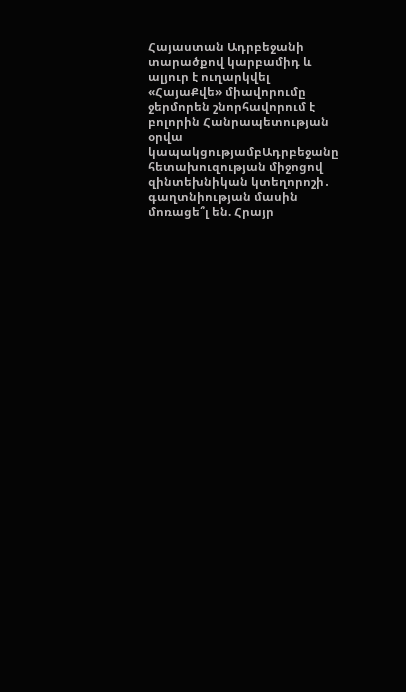Հայաստան Ադրբեջանի տարածքով կարբամիդ և ալյուր է ուղարկվել «ՀայաՔվե» միավորումը ջերմորեն շնորհավորում է բոլորին Հանրապետության օրվա կապակցությամբԱդրբեջանը հետախուզության միջոցով զինտեխնիկան կտեղորոշի․ գաղտնիության մասին մոռացե՞լ են. Հրայր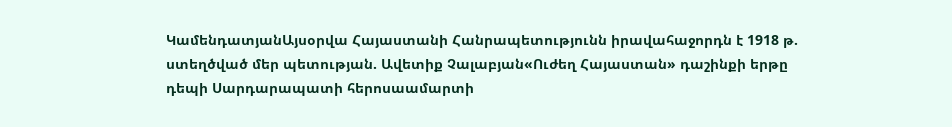ԿամենդատյանԱյսօրվա Հայաստանի Հանրապետությունն իրավահաջորդն է 1918 թ. ստեղծված մեր պետության. Ավետիք Չալաբյան«Ուժեղ Հայաստան» դաշինքի երթը դեպի Սարդարապատի հերոսաամարտի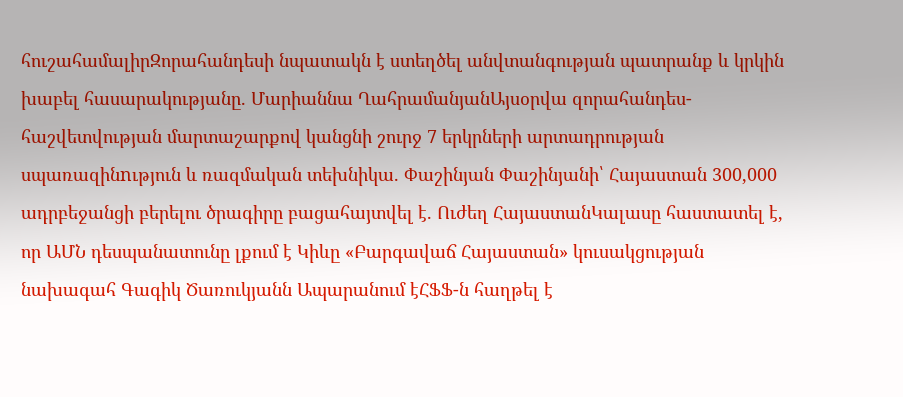հուշահամալիրԶորահանդեսի նպատակն է ստեղծել անվտանգության պատրանք և կրկին խաբել հասարակությանը. Մարիաննա ՂահրամանյանԱյսօրվա զորահանդես-հաշվետվության մարտաշարքով կանցնի շուրջ 7 երկրների արտադրության սպառազինnւթյուն և ռազմական տեխնիկա. Փաշինյան Փաշինյանի՝ Հայաստան 300,000 ադրբեջանցի բերելու ծրագիրը բացահայտվել է. Ուժեղ ՀայաստանԿալասը հաստատել է, որ ԱՄՆ դեսպանատունը լքում է Կիևը «Բարգավաճ Հայաստան» կուսակցության նախագահ Գագիկ Ծառուկյանն Ապարանում էՀՖՖ-ն հաղթել է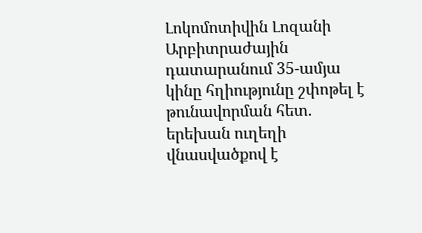Լոկոմոտիվին Լոզանի Արբիտրաժային դատարանում 35-ամյա կինը հղիությունը շփոթել է թունավորման հետ. երեխան ուղեղի վնասվածքով է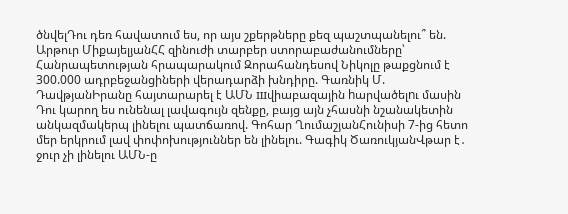ծնվելԴու դեռ հավատում ես, որ այս շքերթները քեզ պաշտպանելու՞ են. Արթուր ՄիքայելյանՀՀ զինուժի տարբեր ստորաբաժանումները՝ Հանրապետության հրապարակում Զորահանդեսով Նիկոլը թաքցնում է 300.000 ադրբեջանցիների վերադարձի խնդիրը. Գառնիկ Մ. ԴավթյանԻրանը հայտարարել է ԱՄՆ шվիաբազային hարվածելnւ մասին Դու կարող ես ունենալ լավագույն զենքը, բայց այն չհասնի նշանակետին անկազմակերպ լինելու պատճառով. Գոհար ՂումաշյանՀունիսի 7-ից հետո մեր երկրում լավ փոփոխություններ են լինելու. Գագիկ ԾառուկյանՎթար է․ ջուր չի լինելու ԱՄՆ-ը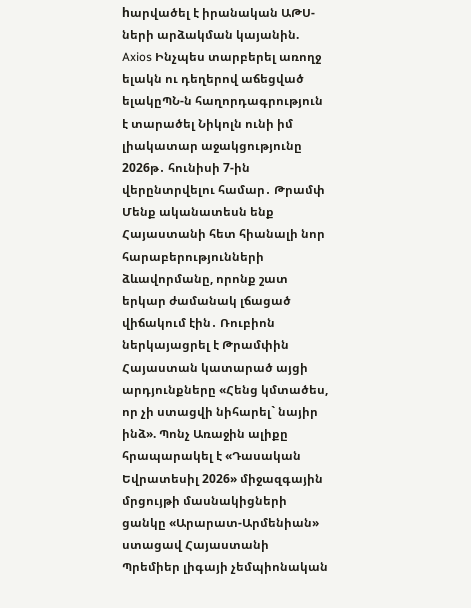hարվածել է իրանական ԱԹՍ-ների արձակման կայանին. Axios Ինչպես տարբերել առողջ ելակն ու դեղերով աճեցված ելակըՊՆ-ն հաղորդագրություն է տարածել Նիկոլն ունի իմ լիակատար աջակցությունը 2026թ․ հունիսի 7-ին վերընտրվելու համար․ Թրամփ Մենք ականատեսն ենք Հայաստանի հետ հիանալի նոր հարաբերությունների ձևավորմանը, որոնք շատ երկար ժամանակ լճացած վիճակում էին․ Ռուբիոն ներկայացրել է Թրամփին Հայաստան կատարած այցի արդյունքները «Հենց կմտածես, որ չի ստացվի նիհարել` նայիր ինձ». Պոնչ Առաջին ալիքը հրապարակել է «Դասական Եվրատեսիլ 2026» միջազգային մրցույթի մասնակիցների ցանկը «Արարատ-Արմենիան» ստացավ Հայաստանի Պրեմիեր լիգայի չեմպիոնական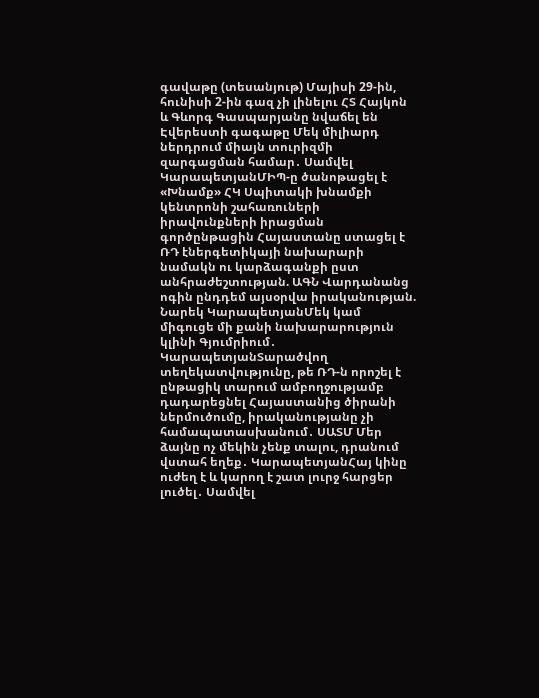գավաթը (տեսանյութ) Մայիսի 29-ին, հունիսի 2-ին գազ չի լինելու ՀՏ Հայկոն և Գևորգ Գասպարյանը նվաճել են Էվերեստի գագաթը Մեկ միլիարդ ներդրում միայն տուրիզմի զարգացման համար․ Սամվել ԿարապետյանՄԻՊ-ը ծանոթացել է «Խնամք» ՀԿ Սպիտակի խնամքի կենտրոնի շահառուների իրավունքների իրացման գործընթացին Հայաստանը ստացել է ՌԴ էներգետիկայի նախարարի նամակն ու կարձագանքի ըստ անհրաժեշտության. ԱԳՆ Վարդանանց ոգին ընդդեմ այսօրվա իրականության. Նարեկ ԿարապետյանՄեկ կամ միգուցե մի քանի նախարարություն կլինի Գյումրիում․ ԿարապետյանՏարածվող տեղեկատվությունը, թե ՌԴ-ն որոշել է ընթացիկ տարում ամբողջությամբ դադարեցնել Հայաստանից ծիրանի ներմուծումը, իրականությանը չի համապատասխանում․ ՍԱՏՄ Մեր ձայնը ոչ մեկին չենք տալու, դրանում վստահ եղեք․ ԿարապետյանՀայ կինը ուժեղ է և կարող է շատ լուրջ հարցեր լուծել․ Սամվել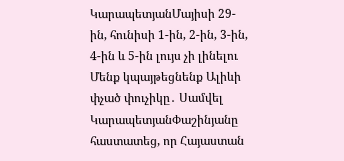ԿարապետյանՄայիսի 29-ին, հունիսի 1-ին, 2-ին, 3-ին, 4-ին և 5-ին լույս չի լինելու Մենք կպայթեցնենք Ալիևի փչած փուչիկը․ Սամվել ԿարապետյանՓաշինյանը հաստատեց, որ Հայաստան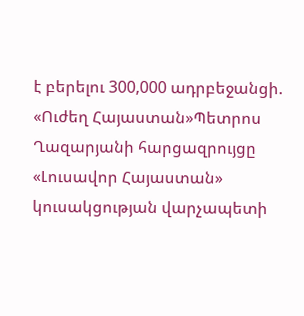է բերելու 300,000 ադրբեջանցի. «Ուժեղ Հայաստան»Պետրոս Ղազարյանի հարցազրույցը «Լուսավոր Հայաստան» կուսակցության վարչապետի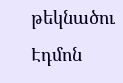թեկնածու Էդմոն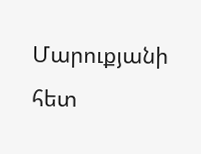Մարուքյանի հետ